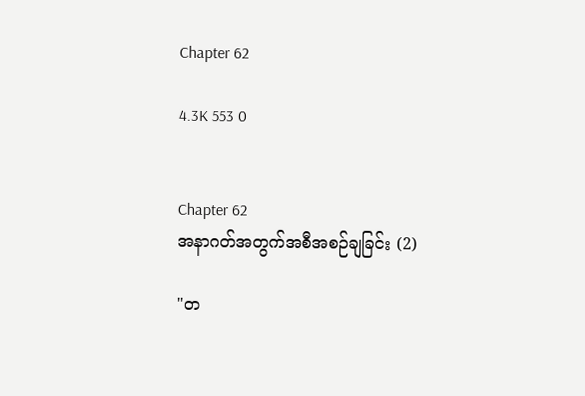Chapter 62

4.3K 553 0


Chapter 62
အနာဂတ်အတွက်အစီအစဉ်ချခြင်း (2)

"တ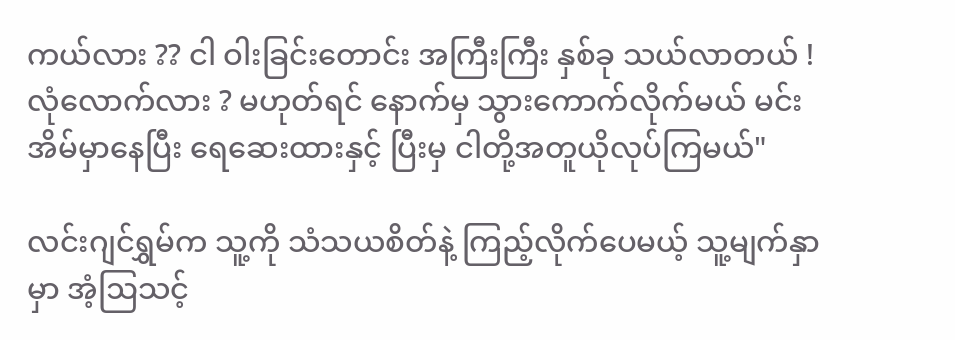ကယ်လား ?? ငါ ဝါးခြင်းတောင်း အကြီးကြီး နှစ်ခု သယ်လာတယ် ! လုံလောက်လား ? မဟုတ်ရင် နောက်မှ သွားကောက်လိုက်မယ် မင်းအိမ်မှာနေပြီး ရေဆေးထားနှင့် ပြီးမှ ငါတို့အတူယိုလုပ်ကြမယ်"

လင်းဂျင်ရွှမ်က သူ့ကို သံသယစိတ်နဲ့ ကြည့်လိုက်ပေမယ့် သူ့မျက်နှာမှာ အံ့ဩသင့်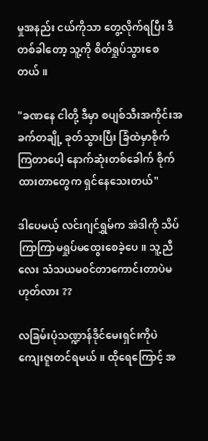မှုအနည်း ငယ်ကိုသာ တွေ့လိုက်ရပြီး ဒီတစ်ခါတော့ သူ့ကို စိတ်ရှုပ်သွားစေတယ်။

"ခဏနေ ငါတို့ ဒီမှာ စပျစ်သီးအကိုင်းအခက်တချို့ ခုတ်သွားပြီး ခြံထဲမှာစိုက်ကြတာပေါ့ နောက်ဆုံးတစ်‌ခေါက် စိုက်ထားတာတွေက ရှင်နေသေးတယ်"

ဒါပေမယ့် လင်းဂျင်ရွှမ်က အဲဒါကို သိပ်ကြာကြာမရှုပ်မထွေးစေခဲ့‌ပေ။ သူ့ညီလေး သံသယမ၀င်တာကောင်းတာပဲမဟုတ်လား ??

လခြမ်းပုံသဏ္ဍာန်ဒိုင်မေးရှင်းကိုပဲ ကျေးဇူးတင်ရမယ်။ ထိုရေကြောင့် အ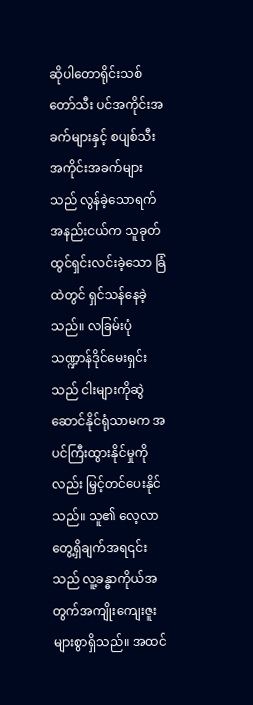ဆိုပါတောရိုင်းသစ်တော်သီး ပင်အကိုင်းအခက်များနှင့် စပျစ်သီးအကိုင်းအခက်များသည် လွန်ခဲ့သောရက်အနည်းငယ်က သူခုတ် ထွင်ရှင်းလင်းခဲ့သော ခြံထဲတွင် ရှင်သန်နေခဲ့သည်။ လခြမ်းပုံသဏ္ဍာန်ဒိုင်မေးရှင်းသည် ငါးများကိုဆွဲဆောင်နိုင်ရုံသာမက အပင်ကြီးထွားနိုင်မှုကိုလည်း မြှင့်တင်ပေးနိုင်သည်။ သူ၏ လေ့လာတွေ့ရှိချက်အရ၎င်းသည် လူ့ခန္ဓာကိုယ်အတွက်အကျိုးကျေးဇူး များစွာရှိသည်။ အထင်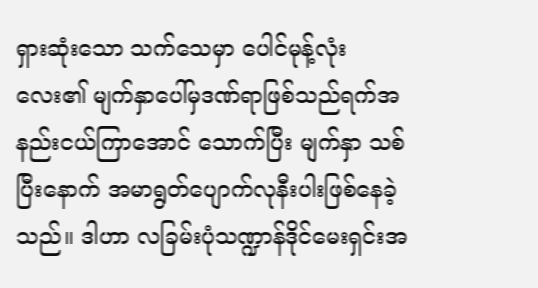ရှားဆုံးသော သက်သေမှာ ပေါင်မုန့်‌လုံးလေး၏ မျက်နှာပေါ်မှဒဏ်ရာဖြစ်သည်ရက်အနည်းငယ်ကြာအောင် သောက်ပြီး မျက်နှာ သစ်ပြီးနောက် အမာရွတ်ပျောက်လုနီးပါးဖြစ်နေခဲ့သည်။ ဒါဟာ လခြမ်းပုံသဏ္ဍာန်ဒိုင်မေးရှင်းအ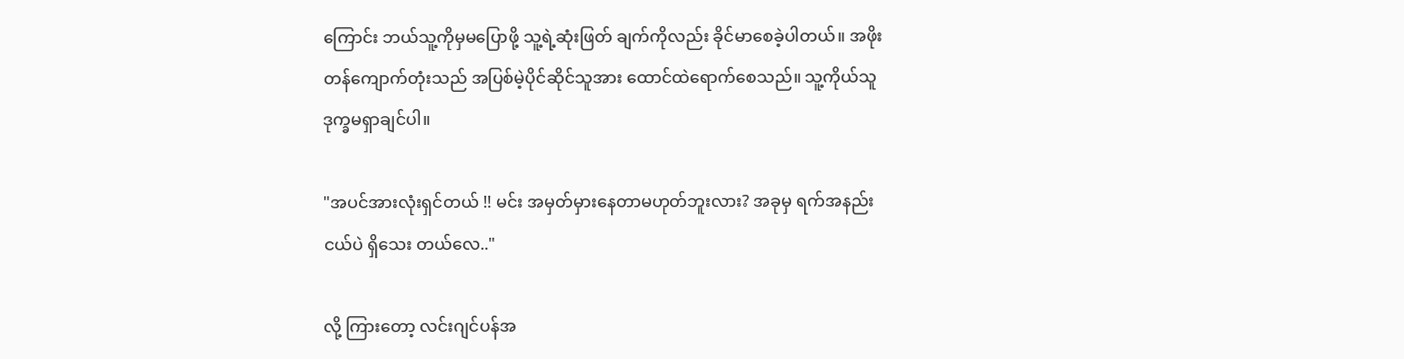ကြောင်း ဘယ်သူ့ကိုမှမပြောဖို့ သူ့ရဲ့ဆုံးဖြတ် ချက်ကိုလည်း ခိုင်မာစေခဲ့ပါတယ်။ အဖိုးတန်ကျောက်တုံးသည် အပြစ်မဲ့ပိုင်ဆိုင်သူအား ထောင်ထဲရောက်စေသည်။ သူ့ကိုယ်သူ ဒုက္ခမရှာချင်ပါ။

"အပင်အားလုံးရှင်တယ် !! မင်း အမှတ်မှားနေတာမဟုတ်ဘူးလား? အခုမှ ရက်အနည်းငယ်ပဲ ရှိသေး တယ်လေ.."

လို့ ကြားတော့ လင်းဂျင်ပန်အ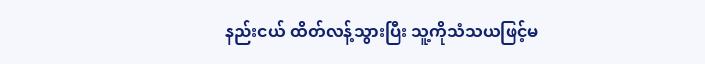နည်းငယ် ထိတ်လန့်သွားပြီး သူ့ကိုသံသယဖြင့်မ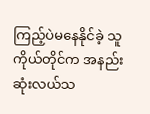ကြည့်ပဲမ‌နေနိုင်ခဲ့ သူကိုယ်တိုင်က အနည်းဆုံးလယ်သ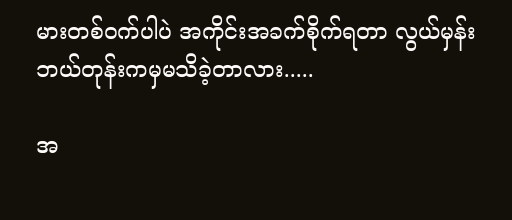မားတစ်ဝက်ပါပဲ အကိုင်းအခက်စိုက်ရတာ လွယ်မှန်း ဘယ်တုန်းကမှမသိခဲ့တာလား.....

အ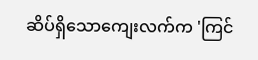ဆိပ်ရှိသောကျေးလက်က 'ကြင်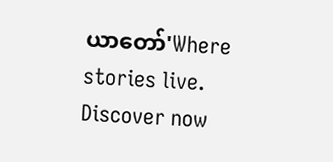ယာတော်'Where stories live. Discover now